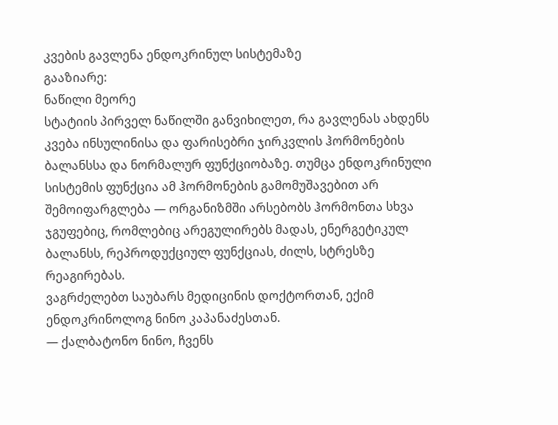კვების გავლენა ენდოკრინულ სისტემაზე
გააზიარე:
ნაწილი მეორე
სტატიის პირველ ნაწილში განვიხილეთ, რა გავლენას ახდენს კვება ინსულინისა და ფარისებრი ჯირკვლის ჰორმონების ბალანსსა და ნორმალურ ფუნქციობაზე. თუმცა ენდოკრინული სისტემის ფუნქცია ამ ჰორმონების გამომუშავებით არ შემოიფარგლება ― ორგანიზმში არსებობს ჰორმონთა სხვა ჯგუფებიც, რომლებიც არეგულირებს მადას, ენერგეტიკულ ბალანსს, რეპროდუქციულ ფუნქციას, ძილს, სტრესზე რეაგირებას.
ვაგრძელებთ საუბარს მედიცინის დოქტორთან, ექიმ ენდოკრინოლოგ ნინო კაპანაძესთან.
― ქალბატონო ნინო, ჩვენს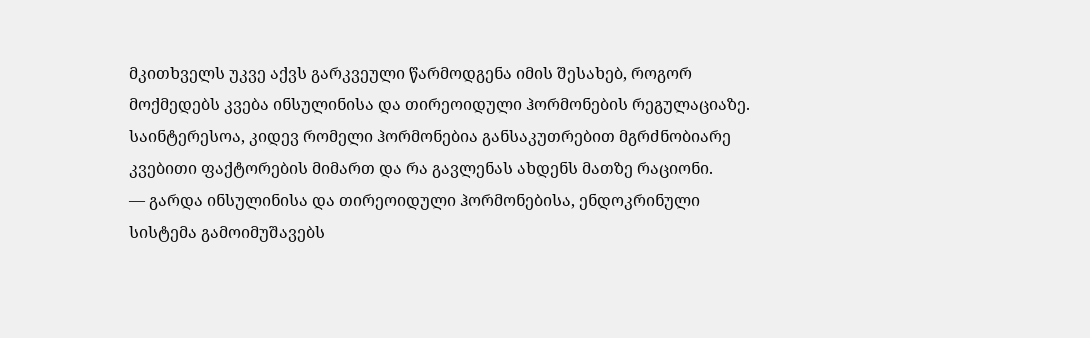მკითხველს უკვე აქვს გარკვეული წარმოდგენა იმის შესახებ, როგორ მოქმედებს კვება ინსულინისა და თირეოიდული ჰორმონების რეგულაციაზე. საინტერესოა, კიდევ რომელი ჰორმონებია განსაკუთრებით მგრძნობიარე კვებითი ფაქტორების მიმართ და რა გავლენას ახდენს მათზე რაციონი.
― გარდა ინსულინისა და თირეოიდული ჰორმონებისა, ენდოკრინული სისტემა გამოიმუშავებს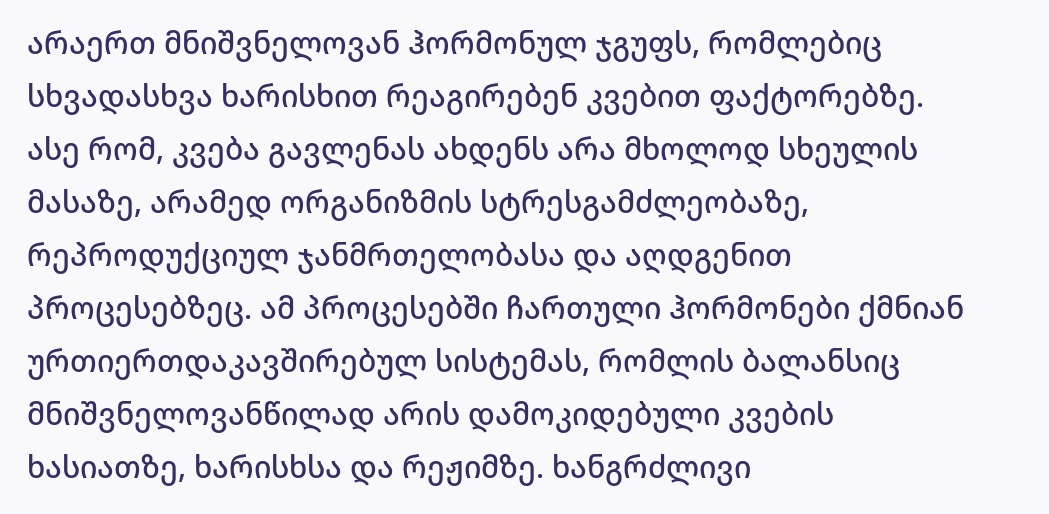არაერთ მნიშვნელოვან ჰორმონულ ჯგუფს, რომლებიც სხვადასხვა ხარისხით რეაგირებენ კვებით ფაქტორებზე. ასე რომ, კვება გავლენას ახდენს არა მხოლოდ სხეულის მასაზე, არამედ ორგანიზმის სტრესგამძლეობაზე, რეპროდუქციულ ჯანმრთელობასა და აღდგენით პროცესებზეც. ამ პროცესებში ჩართული ჰორმონები ქმნიან ურთიერთდაკავშირებულ სისტემას, რომლის ბალანსიც მნიშვნელოვანწილად არის დამოკიდებული კვების ხასიათზე, ხარისხსა და რეჟიმზე. ხანგრძლივი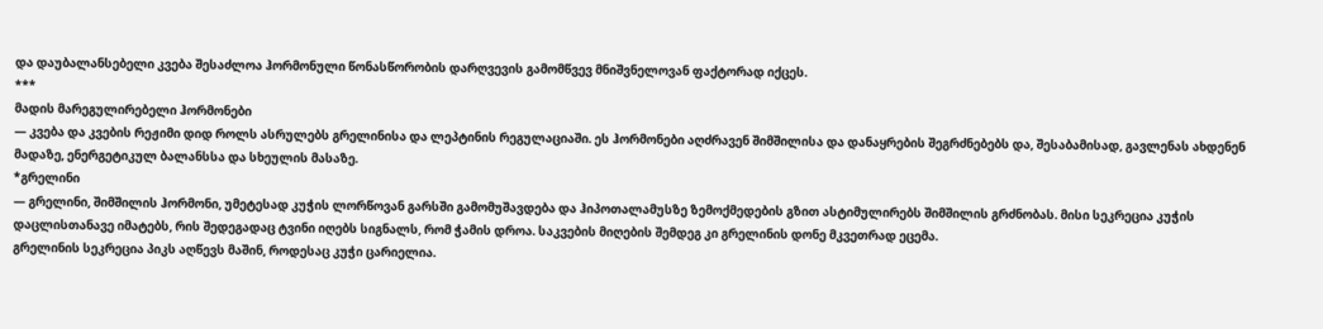და დაუბალანსებელი კვება შესაძლოა ჰორმონული წონასწორობის დარღვევის გამომწვევ მნიშვნელოვან ფაქტორად იქცეს.
***
მადის მარეგულირებელი ჰორმონები
― კვება და კვების რეჟიმი დიდ როლს ასრულებს გრელინისა და ლეპტინის რეგულაციაში. ეს ჰორმონები აღძრავენ შიმშილისა და დანაყრების შეგრძნებებს და, შესაბამისად, გავლენას ახდენენ მადაზე, ენერგეტიკულ ბალანსსა და სხეულის მასაზე.
*გრელინი
― გრელინი, შიმშილის ჰორმონი, უმეტესად კუჭის ლორწოვან გარსში გამომუშავდება და ჰიპოთალამუსზე ზემოქმედების გზით ასტიმულირებს შიმშილის გრძნობას. მისი სეკრეცია კუჭის დაცლისთანავე იმატებს, რის შედეგადაც ტვინი იღებს სიგნალს, რომ ჭამის დროა. საკვების მიღების შემდეგ კი გრელინის დონე მკვეთრად ეცემა.
გრელინის სეკრეცია პიკს აღწევს მაშინ, როდესაც კუჭი ცარიელია.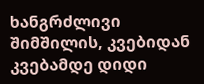ხანგრძლივი შიმშილის, კვებიდან კვებამდე დიდი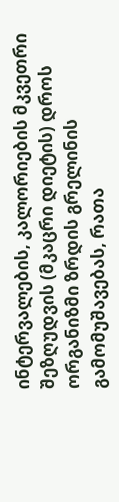ინტერვალების, კალორიების მკვეთრი შეზღუდვის (მკაცრი დიეტის) დროს ორგანიზმი ზრდის გრელინის გამომუშავებას, რათა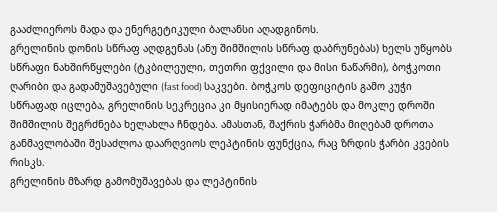გააძლიეროს მადა და ენერგეტიკული ბალანსი აღადგინოს.
გრელინის დონის სწრაფ აღდგენას (ანუ შიმშილის სწრაფ დაბრუნებას) ხელს უწყობს სწრაფი ნახშირწყლები (ტკბილეული, თეთრი ფქვილი და მისი ნაწარმი), ბოჭკოთი ღარიბი და გადამუშავებული (fast food) საკვები. ბოჭკოს დეფიციტის გამო კუჭი სწრაფად იცლება, გრელინის სეკრეცია კი მყისიერად იმატებს და მოკლე დროში შიმშილის შეგრძნება ხელახლა ჩნდება. ამასთან, შაქრის ჭარბმა მიღებამ დროთა განმავლობაში შესაძლოა დაარღვიოს ლეპტინის ფუნქცია, რაც ზრდის ჭარბი კვების რისკს.
გრელინის მზარდ გამომუშავებას და ლეპტინის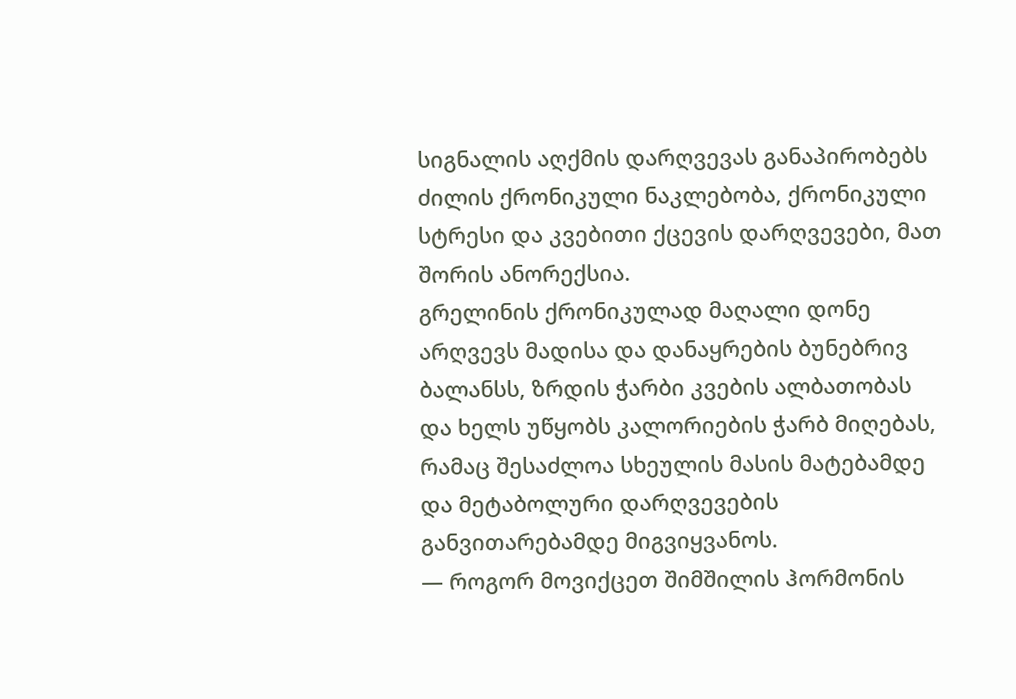სიგნალის აღქმის დარღვევას განაპირობებს ძილის ქრონიკული ნაკლებობა, ქრონიკული სტრესი და კვებითი ქცევის დარღვევები, მათ შორის ანორექსია.
გრელინის ქრონიკულად მაღალი დონე არღვევს მადისა და დანაყრების ბუნებრივ ბალანსს, ზრდის ჭარბი კვების ალბათობას და ხელს უწყობს კალორიების ჭარბ მიღებას, რამაც შესაძლოა სხეულის მასის მატებამდე და მეტაბოლური დარღვევების განვითარებამდე მიგვიყვანოს.
― როგორ მოვიქცეთ შიმშილის ჰორმონის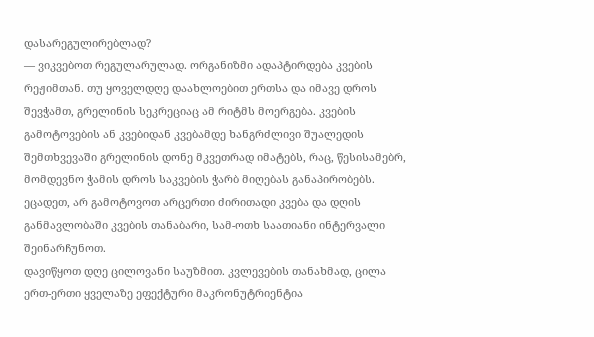დასარეგულირებლად?
― ვიკვებოთ რეგულარულად. ორგანიზმი ადაპტირდება კვების რეჟიმთან. თუ ყოველდღე დაახლოებით ერთსა და იმავე დროს შევჭამთ, გრელინის სეკრეციაც ამ რიტმს მოერგება. კვების გამოტოვების ან კვებიდან კვებამდე ხანგრძლივი შუალედის შემთხვევაში გრელინის დონე მკვეთრად იმატებს, რაც, წესისამებრ, მომდევნო ჭამის დროს საკვების ჭარბ მიღებას განაპირობებს.
ეცადეთ, არ გამოტოვოთ არცერთი ძირითადი კვება და დღის განმავლობაში კვების თანაბარი, სამ-ოთხ საათიანი ინტერვალი შეინარჩუნოთ.
დავიწყოთ დღე ცილოვანი საუზმით. კვლევების თანახმად, ცილა ერთ-ერთი ყველაზე ეფექტური მაკრონუტრიენტია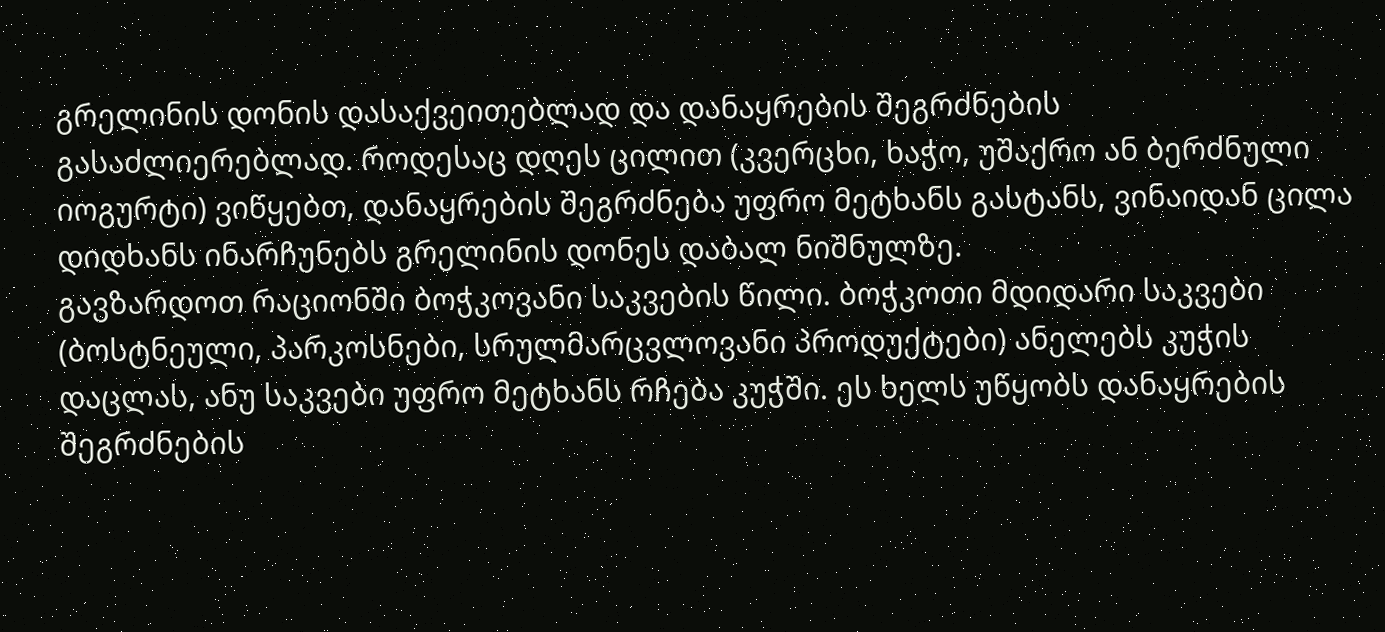გრელინის დონის დასაქვეითებლად და დანაყრების შეგრძნების გასაძლიერებლად. როდესაც დღეს ცილით (კვერცხი, ხაჭო, უშაქრო ან ბერძნული იოგურტი) ვიწყებთ, დანაყრების შეგრძნება უფრო მეტხანს გასტანს, ვინაიდან ცილა დიდხანს ინარჩუნებს გრელინის დონეს დაბალ ნიშნულზე.
გავზარდოთ რაციონში ბოჭკოვანი საკვების წილი. ბოჭკოთი მდიდარი საკვები (ბოსტნეული, პარკოსნები, სრულმარცვლოვანი პროდუქტები) ანელებს კუჭის დაცლას, ანუ საკვები უფრო მეტხანს რჩება კუჭში. ეს ხელს უწყობს დანაყრების შეგრძნების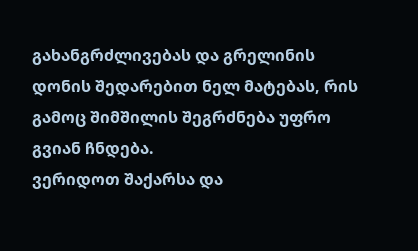გახანგრძლივებას და გრელინის დონის შედარებით ნელ მატებას, რის გამოც შიმშილის შეგრძნება უფრო გვიან ჩნდება.
ვერიდოთ შაქარსა და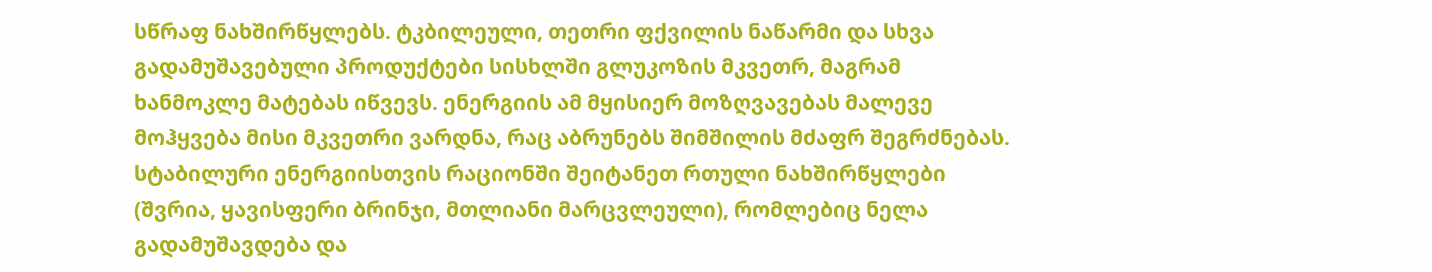სწრაფ ნახშირწყლებს. ტკბილეული, თეთრი ფქვილის ნაწარმი და სხვა გადამუშავებული პროდუქტები სისხლში გლუკოზის მკვეთრ, მაგრამ ხანმოკლე მატებას იწვევს. ენერგიის ამ მყისიერ მოზღვავებას მალევე მოჰყვება მისი მკვეთრი ვარდნა, რაც აბრუნებს შიმშილის მძაფრ შეგრძნებას. სტაბილური ენერგიისთვის რაციონში შეიტანეთ რთული ნახშირწყლები (შვრია, ყავისფერი ბრინჯი, მთლიანი მარცვლეული), რომლებიც ნელა გადამუშავდება და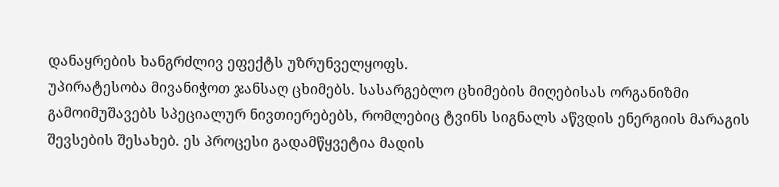დანაყრების ხანგრძლივ ეფექტს უზრუნველყოფს.
უპირატესობა მივანიჭოთ ჯანსაღ ცხიმებს. სასარგებლო ცხიმების მიღებისას ორგანიზმი გამოიმუშავებს სპეციალურ ნივთიერებებს, რომლებიც ტვინს სიგნალს აწვდის ენერგიის მარაგის შევსების შესახებ. ეს პროცესი გადამწყვეტია მადის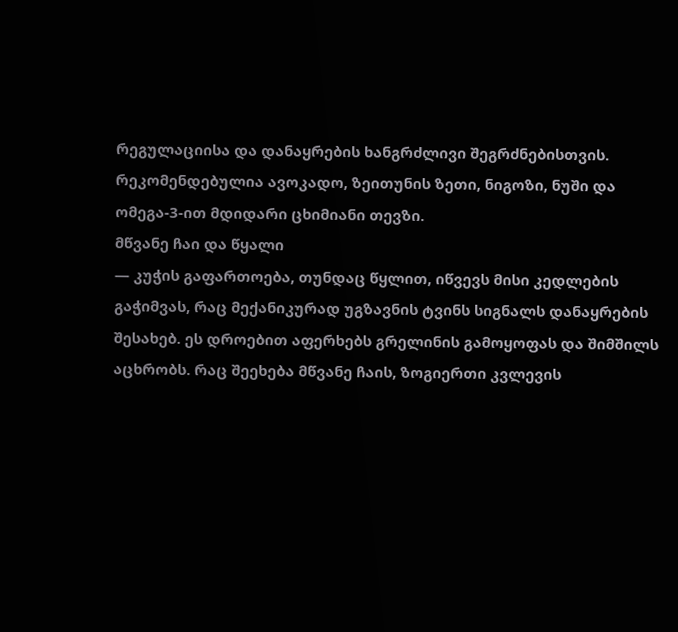რეგულაციისა და დანაყრების ხანგრძლივი შეგრძნებისთვის.
რეკომენდებულია ავოკადო, ზეითუნის ზეთი, ნიგოზი, ნუში და ომეგა-3-ით მდიდარი ცხიმიანი თევზი.
მწვანე ჩაი და წყალი
― კუჭის გაფართოება, თუნდაც წყლით, იწვევს მისი კედლების გაჭიმვას, რაც მექანიკურად უგზავნის ტვინს სიგნალს დანაყრების შესახებ. ეს დროებით აფერხებს გრელინის გამოყოფას და შიმშილს აცხრობს. რაც შეეხება მწვანე ჩაის, ზოგიერთი კვლევის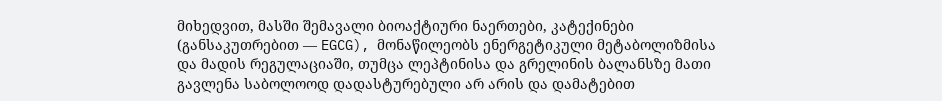მიხედვით, მასში შემავალი ბიოაქტიური ნაერთები, კატექინები (განსაკუთრებით ― EGCG), მონაწილეობს ენერგეტიკული მეტაბოლიზმისა და მადის რეგულაციაში, თუმცა ლეპტინისა და გრელინის ბალანსზე მათი გავლენა საბოლოოდ დადასტურებული არ არის და დამატებით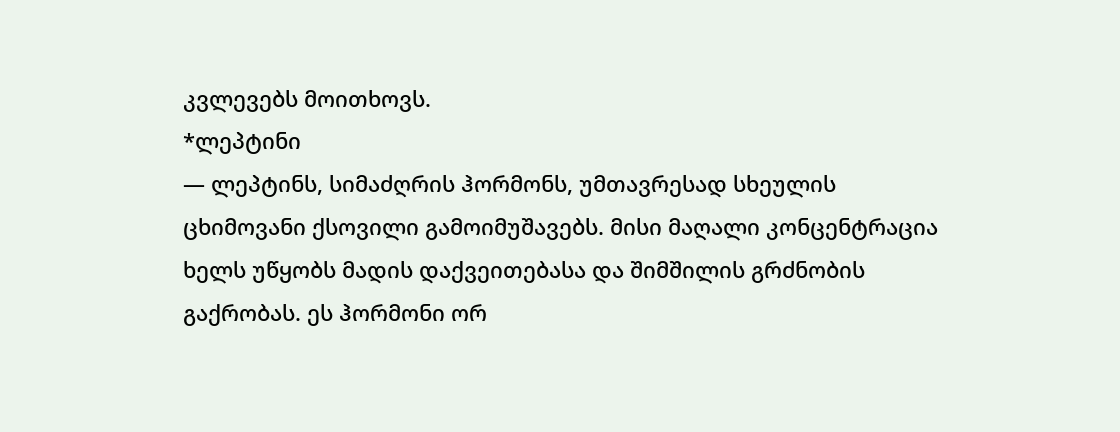კვლევებს მოითხოვს.
*ლეპტინი
― ლეპტინს, სიმაძღრის ჰორმონს, უმთავრესად სხეულის ცხიმოვანი ქსოვილი გამოიმუშავებს. მისი მაღალი კონცენტრაცია ხელს უწყობს მადის დაქვეითებასა და შიმშილის გრძნობის გაქრობას. ეს ჰორმონი ორ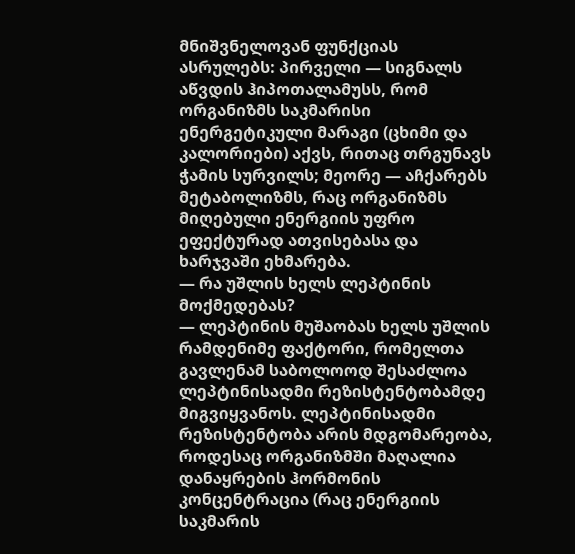მნიშვნელოვან ფუნქციას ასრულებს: პირველი ― სიგნალს აწვდის ჰიპოთალამუსს, რომ ორგანიზმს საკმარისი ენერგეტიკული მარაგი (ცხიმი და კალორიები) აქვს, რითაც თრგუნავს ჭამის სურვილს; მეორე ― აჩქარებს მეტაბოლიზმს, რაც ორგანიზმს მიღებული ენერგიის უფრო ეფექტურად ათვისებასა და ხარჯვაში ეხმარება.
― რა უშლის ხელს ლეპტინის მოქმედებას?
― ლეპტინის მუშაობას ხელს უშლის რამდენიმე ფაქტორი, რომელთა გავლენამ საბოლოოდ შესაძლოა ლეპტინისადმი რეზისტენტობამდე მიგვიყვანოს. ლეპტინისადმი რეზისტენტობა არის მდგომარეობა, როდესაც ორგანიზმში მაღალია დანაყრების ჰორმონის კონცენტრაცია (რაც ენერგიის საკმარის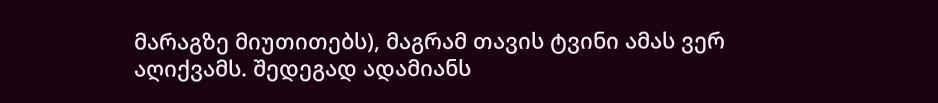მარაგზე მიუთითებს), მაგრამ თავის ტვინი ამას ვერ აღიქვამს. შედეგად ადამიანს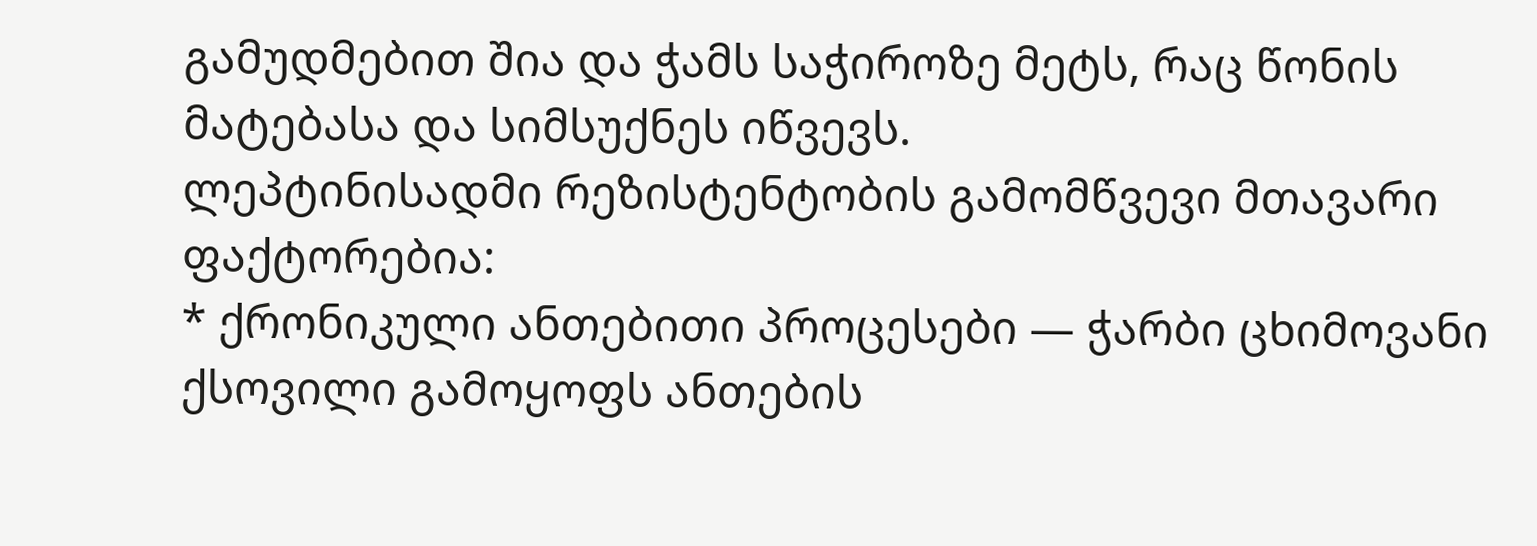გამუდმებით შია და ჭამს საჭიროზე მეტს, რაც წონის მატებასა და სიმსუქნეს იწვევს.
ლეპტინისადმი რეზისტენტობის გამომწვევი მთავარი ფაქტორებია:
* ქრონიკული ანთებითი პროცესები ― ჭარბი ცხიმოვანი ქსოვილი გამოყოფს ანთების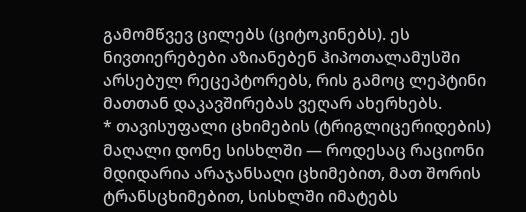გამომწვევ ცილებს (ციტოკინებს). ეს ნივთიერებები აზიანებენ ჰიპოთალამუსში არსებულ რეცეპტორებს, რის გამოც ლეპტინი მათთან დაკავშირებას ვეღარ ახერხებს.
* თავისუფალი ცხიმების (ტრიგლიცერიდების) მაღალი დონე სისხლში ― როდესაც რაციონი მდიდარია არაჯანსაღი ცხიმებით, მათ შორის ტრანსცხიმებით, სისხლში იმატებს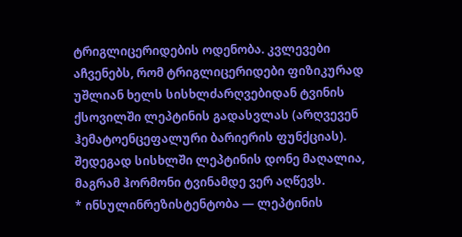ტრიგლიცერიდების ოდენობა. კვლევები აჩვენებს, რომ ტრიგლიცერიდები ფიზიკურად უშლიან ხელს სისხლძარღვებიდან ტვინის ქსოვილში ლეპტინის გადასვლას (არღვევენ ჰემატოენცეფალური ბარიერის ფუნქციას). შედეგად სისხლში ლეპტინის დონე მაღალია, მაგრამ ჰორმონი ტვინამდე ვერ აღწევს.
* ინსულინრეზისტენტობა ― ლეპტინის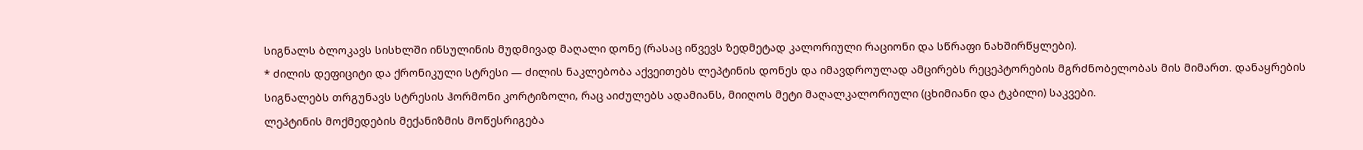სიგნალს ბლოკავს სისხლში ინსულინის მუდმივად მაღალი დონე (რასაც იწვევს ზედმეტად კალორიული რაციონი და სწრაფი ნახშირწყლები).
* ძილის დეფიციტი და ქრონიკული სტრესი ― ძილის ნაკლებობა აქვეითებს ლეპტინის დონეს და იმავდროულად ამცირებს რეცეპტორების მგრძნობელობას მის მიმართ. დანაყრების სიგნალებს თრგუნავს სტრესის ჰორმონი კორტიზოლი, რაც აიძულებს ადამიანს, მიიღოს მეტი მაღალკალორიული (ცხიმიანი და ტკბილი) საკვები.
ლეპტინის მოქმედების მექანიზმის მოწესრიგება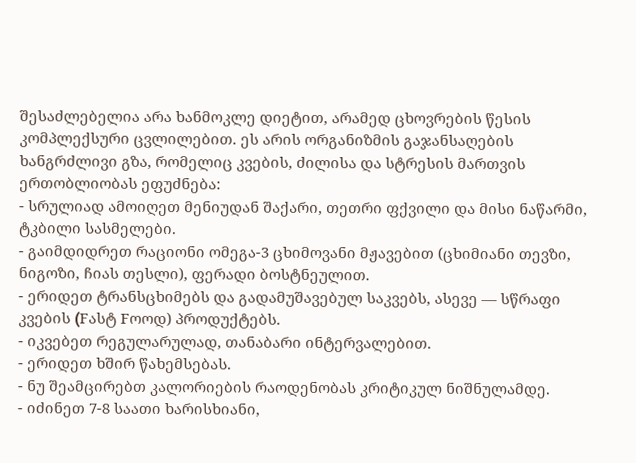შესაძლებელია არა ხანმოკლე დიეტით, არამედ ცხოვრების წესის კომპლექსური ცვლილებით. ეს არის ორგანიზმის გაჯანსაღების ხანგრძლივი გზა, რომელიც კვების, ძილისა და სტრესის მართვის ერთობლიობას ეფუძნება:
- სრულიად ამოიღეთ მენიუდან შაქარი, თეთრი ფქვილი და მისი ნაწარმი, ტკბილი სასმელები.
- გაიმდიდრეთ რაციონი ომეგა-3 ცხიმოვანი მჟავებით (ცხიმიანი თევზი, ნიგოზი, ჩიას თესლი), ფერადი ბოსტნეულით.
- ერიდეთ ტრანსცხიმებს და გადამუშავებულ საკვებს, ასევე ― სწრაფი კვების (Fასტ Fოოდ) პროდუქტებს.
- იკვებეთ რეგულარულად, თანაბარი ინტერვალებით.
- ერიდეთ ხშირ წახემსებას.
- ნუ შეამცირებთ კალორიების რაოდენობას კრიტიკულ ნიშნულამდე.
- იძინეთ 7-8 საათი ხარისხიანი,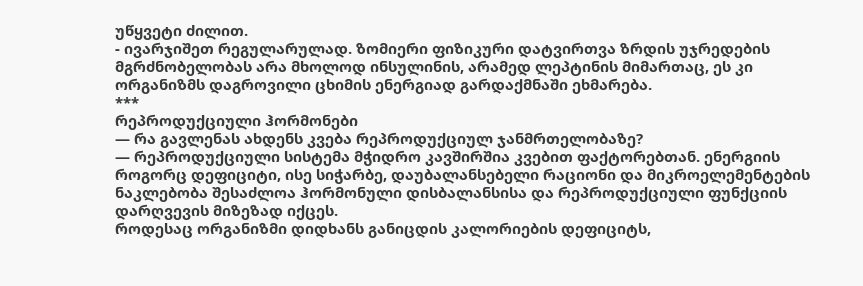უწყვეტი ძილით.
- ივარჯიშეთ რეგულარულად. ზომიერი ფიზიკური დატვირთვა ზრდის უჯრედების მგრძნობელობას არა მხოლოდ ინსულინის, არამედ ლეპტინის მიმართაც, ეს კი ორგანიზმს დაგროვილი ცხიმის ენერგიად გარდაქმნაში ეხმარება.
***
რეპროდუქციული ჰორმონები
― რა გავლენას ახდენს კვება რეპროდუქციულ ჯანმრთელობაზე?
― რეპროდუქციული სისტემა მჭიდრო კავშირშია კვებით ფაქტორებთან. ენერგიის როგორც დეფიციტი, ისე სიჭარბე, დაუბალანსებელი რაციონი და მიკროელემენტების ნაკლებობა შესაძლოა ჰორმონული დისბალანსისა და რეპროდუქციული ფუნქციის დარღვევის მიზეზად იქცეს.
როდესაც ორგანიზმი დიდხანს განიცდის კალორიების დეფიციტს,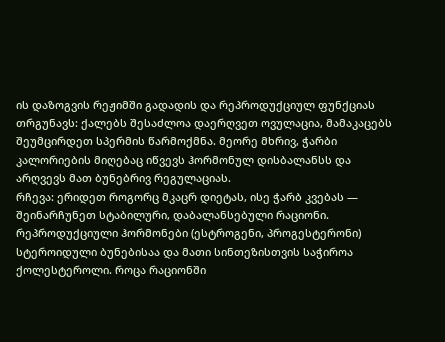ის დაზოგვის რეჟიმში გადადის და რეპროდუქციულ ფუნქციას თრგუნავს: ქალებს შესაძლოა დაერღვეთ ოვულაცია, მამაკაცებს შეუმცირდეთ სპერმის წარმოქმნა. მეორე მხრივ, ჭარბი კალორიების მიღებაც იწვევს ჰორმონულ დისბალანსს და არღვევს მათ ბუნებრივ რეგულაციას.
რჩევა: ერიდეთ როგორც მკაცრ დიეტას, ისე ჭარბ კვებას ― შეინარჩუნეთ სტაბილური, დაბალანსებული რაციონი.
რეპროდუქციული ჰორმონები (ესტროგენი, პროგესტერონი) სტეროიდული ბუნებისაა და მათი სინთეზისთვის საჭიროა ქოლესტეროლი. როცა რაციონში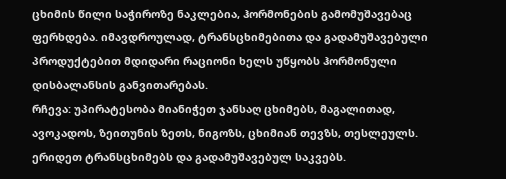ცხიმის წილი საჭიროზე ნაკლებია, ჰორმონების გამომუშავებაც ფერხდება. იმავდროულად, ტრანსცხიმებითა და გადამუშავებული პროდუქტებით მდიდარი რაციონი ხელს უწყობს ჰორმონული დისბალანსის განვითარებას.
რჩევა: უპირატესობა მიანიჭეთ ჯანსაღ ცხიმებს, მაგალითად, ავოკადოს, ზეითუნის ზეთს, ნიგოზს, ცხიმიან თევზს, თესლეულს. ერიდეთ ტრანსცხიმებს და გადამუშავებულ საკვებს.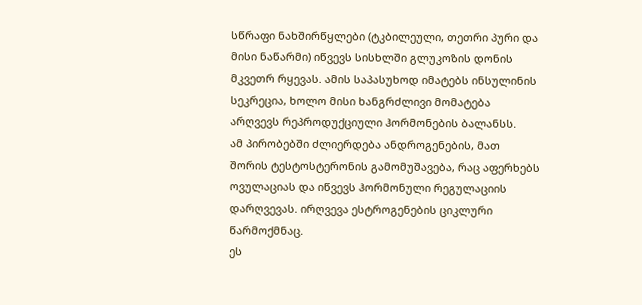სწრაფი ნახშირწყლები (ტკბილეული, თეთრი პური და მისი ნაწარმი) იწვევს სისხლში გლუკოზის დონის მკვეთრ რყევას. ამის საპასუხოდ იმატებს ინსულინის სეკრეცია, ხოლო მისი ხანგრძლივი მომატება არღვევს რეპროდუქციული ჰორმონების ბალანსს.
ამ პირობებში ძლიერდება ანდროგენების, მათ შორის ტესტოსტერონის გამომუშავება, რაც აფერხებს ოვულაციას და იწვევს ჰორმონული რეგულაციის დარღვევას. ირღვევა ესტროგენების ციკლური წარმოქმნაც.
ეს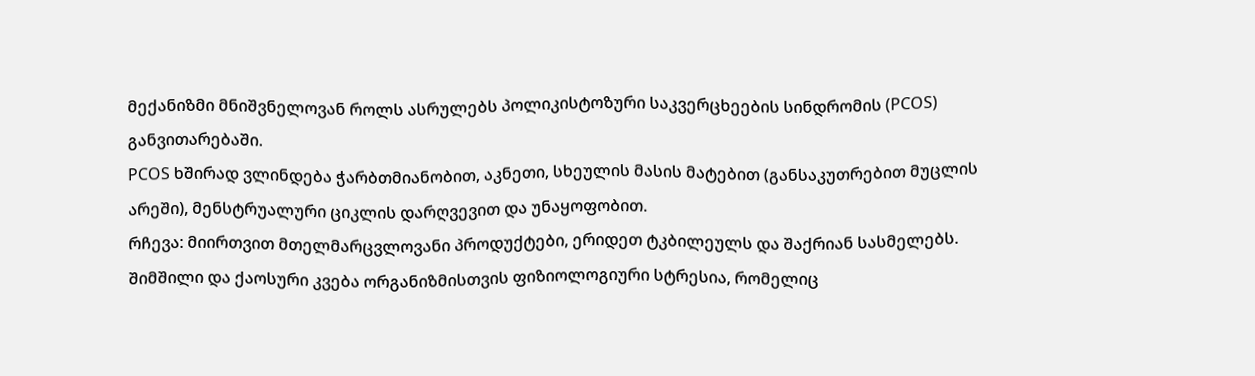მექანიზმი მნიშვნელოვან როლს ასრულებს პოლიკისტოზური საკვერცხეების სინდრომის (PCOS) განვითარებაში.
PCOS ხშირად ვლინდება ჭარბთმიანობით, აკნეთი, სხეულის მასის მატებით (განსაკუთრებით მუცლის არეში), მენსტრუალური ციკლის დარღვევით და უნაყოფობით.
რჩევა: მიირთვით მთელმარცვლოვანი პროდუქტები, ერიდეთ ტკბილეულს და შაქრიან სასმელებს.
შიმშილი და ქაოსური კვება ორგანიზმისთვის ფიზიოლოგიური სტრესია, რომელიც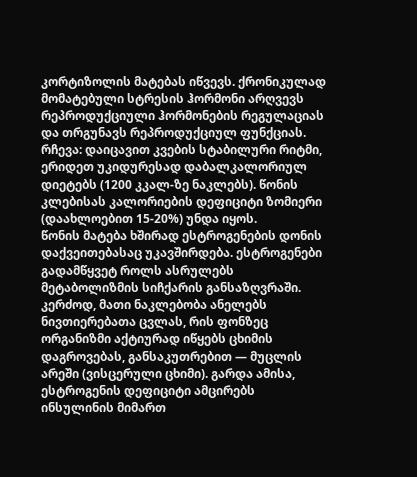კორტიზოლის მატებას იწვევს. ქრონიკულად მომატებული სტრესის ჰორმონი არღვევს რეპროდუქციული ჰორმონების რეგულაციას და თრგუნავს რეპროდუქციულ ფუნქციას.
რჩევა: დაიცავით კვების სტაბილური რიტმი, ერიდეთ უკიდურესად დაბალკალორიულ დიეტებს (1200 კკალ-ზე ნაკლებს). წონის კლებისას კალორიების დეფიციტი ზომიერი (დაახლოებით 15-20%) უნდა იყოს.
წონის მატება ხშირად ესტროგენების დონის დაქვეითებასაც უკავშირდება. ესტროგენები გადამწყვეტ როლს ასრულებს მეტაბოლიზმის სიჩქარის განსაზღვრაში. კერძოდ, მათი ნაკლებობა ანელებს ნივთიერებათა ცვლას, რის ფონზეც ორგანიზმი აქტიურად იწყებს ცხიმის დაგროვებას, განსაკუთრებით ― მუცლის არეში (ვისცერული ცხიმი). გარდა ამისა, ესტროგენის დეფიციტი ამცირებს ინსულინის მიმართ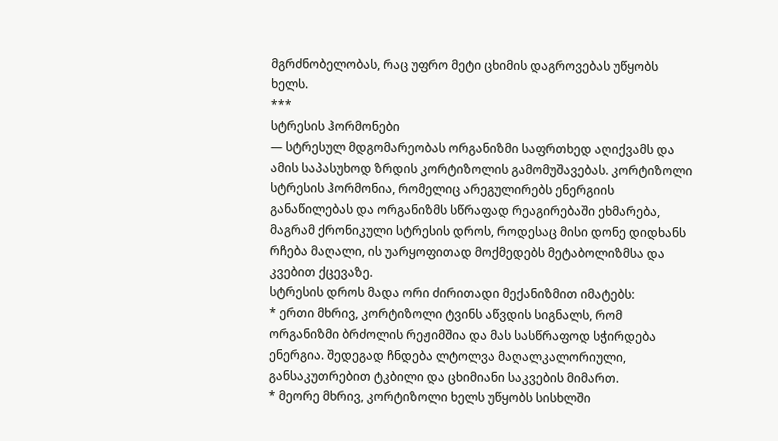მგრძნობელობას, რაც უფრო მეტი ცხიმის დაგროვებას უწყობს ხელს.
***
სტრესის ჰორმონები
― სტრესულ მდგომარეობას ორგანიზმი საფრთხედ აღიქვამს და ამის საპასუხოდ ზრდის კორტიზოლის გამომუშავებას. კორტიზოლი სტრესის ჰორმონია, რომელიც არეგულირებს ენერგიის განაწილებას და ორგანიზმს სწრაფად რეაგირებაში ეხმარება, მაგრამ ქრონიკული სტრესის დროს, როდესაც მისი დონე დიდხანს რჩება მაღალი, ის უარყოფითად მოქმედებს მეტაბოლიზმსა და კვებით ქცევაზე.
სტრესის დროს მადა ორი ძირითადი მექანიზმით იმატებს:
* ერთი მხრივ, კორტიზოლი ტვინს აწვდის სიგნალს, რომ ორგანიზმი ბრძოლის რეჟიმშია და მას სასწრაფოდ სჭირდება ენერგია. შედეგად ჩნდება ლტოლვა მაღალკალორიული, განსაკუთრებით ტკბილი და ცხიმიანი საკვების მიმართ.
* მეორე მხრივ, კორტიზოლი ხელს უწყობს სისხლში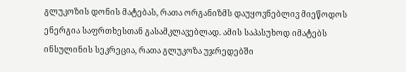გლუკოზის დონის მატებას, რათა ორგანიზმს დაუყოვნებლივ მიეწოდოს ენერგია საფრთხესთან გასამკლავებლად. ამის საპასუხოდ იმატებს ინსულინის სეკრეცია, რათა გლუკოზა უჯრედებში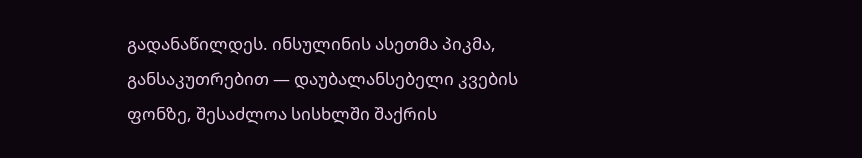გადანაწილდეს. ინსულინის ასეთმა პიკმა, განსაკუთრებით ― დაუბალანსებელი კვების ფონზე, შესაძლოა სისხლში შაქრის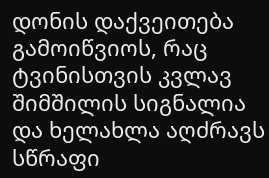დონის დაქვეითება გამოიწვიოს, რაც ტვინისთვის კვლავ შიმშილის სიგნალია და ხელახლა აღძრავს სწრაფი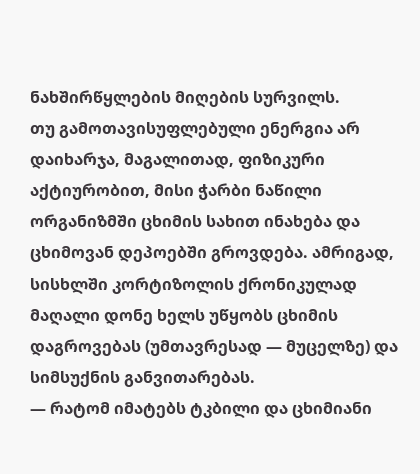ნახშირწყლების მიღების სურვილს.
თუ გამოთავისუფლებული ენერგია არ დაიხარჯა, მაგალითად, ფიზიკური აქტიურობით, მისი ჭარბი ნაწილი ორგანიზმში ცხიმის სახით ინახება და ცხიმოვან დეპოებში გროვდება. ამრიგად, სისხლში კორტიზოლის ქრონიკულად მაღალი დონე ხელს უწყობს ცხიმის დაგროვებას (უმთავრესად ― მუცელზე) და სიმსუქნის განვითარებას.
― რატომ იმატებს ტკბილი და ცხიმიანი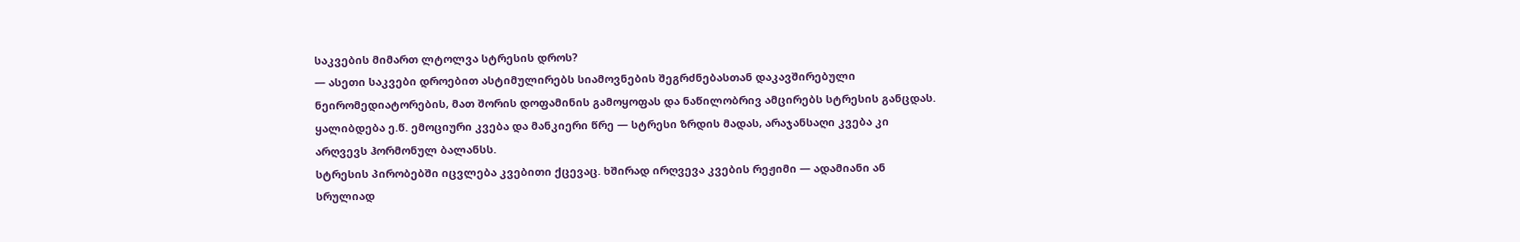საკვების მიმართ ლტოლვა სტრესის დროს?
― ასეთი საკვები დროებით ასტიმულირებს სიამოვნების შეგრძნებასთან დაკავშირებული ნეირომედიატორების, მათ შორის დოფამინის გამოყოფას და ნაწილობრივ ამცირებს სტრესის განცდას. ყალიბდება ე.წ. ემოციური კვება და მანკიერი წრე ― სტრესი ზრდის მადას, არაჯანსაღი კვება კი არღვევს ჰორმონულ ბალანსს.
სტრესის პირობებში იცვლება კვებითი ქცევაც. ხშირად ირღვევა კვების რეჟიმი ― ადამიანი ან სრულიად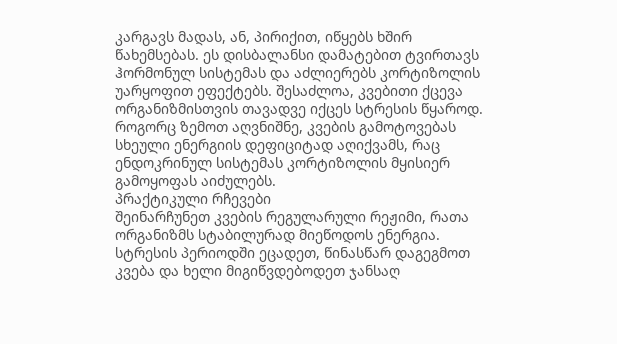კარგავს მადას, ან, პირიქით, იწყებს ხშირ წახემსებას. ეს დისბალანსი დამატებით ტვირთავს ჰორმონულ სისტემას და აძლიერებს კორტიზოლის უარყოფით ეფექტებს. შესაძლოა, კვებითი ქცევა ორგანიზმისთვის თავადვე იქცეს სტრესის წყაროდ. როგორც ზემოთ აღვნიშნე, კვების გამოტოვებას სხეული ენერგიის დეფიციტად აღიქვამს, რაც ენდოკრინულ სისტემას კორტიზოლის მყისიერ გამოყოფას აიძულებს.
პრაქტიკული რჩევები
შეინარჩუნეთ კვების რეგულარული რეჟიმი, რათა ორგანიზმს სტაბილურად მიეწოდოს ენერგია.
სტრესის პერიოდში ეცადეთ, წინასწარ დაგეგმოთ კვება და ხელი მიგიწვდებოდეთ ჯანსაღ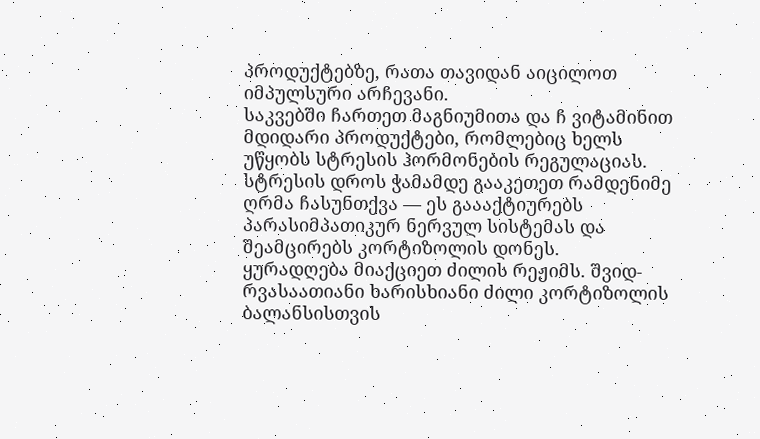პროდუქტებზე, რათა თავიდან აიცილოთ იმპულსური არჩევანი.
საკვებში ჩართეთ მაგნიუმითა და ჩ ვიტამინით მდიდარი პროდუქტები, რომლებიც ხელს უწყობს სტრესის ჰორმონების რეგულაციას.
სტრესის დროს ჭამამდე გააკეთეთ რამდენიმე ღრმა ჩასუნთქვა ― ეს გაააქტიურებს პარასიმპათიკურ ნერვულ სისტემას და შეამცირებს კორტიზოლის დონეს.
ყურადღება მიაქციეთ ძილის რეჟიმს. შვიდ-რვასაათიანი ხარისხიანი ძილი კორტიზოლის ბალანსისთვის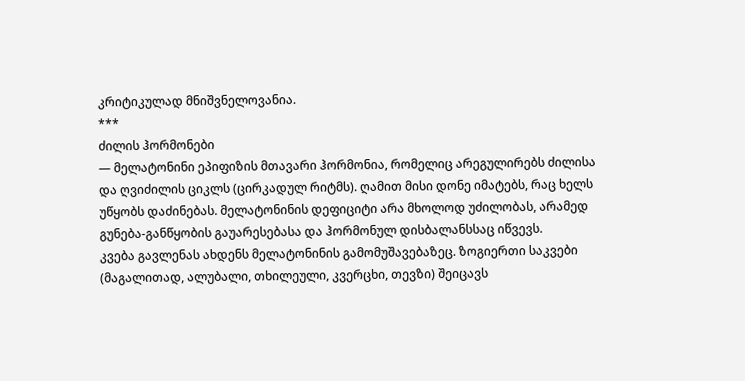კრიტიკულად მნიშვნელოვანია.
***
ძილის ჰორმონები
― მელატონინი ეპიფიზის მთავარი ჰორმონია, რომელიც არეგულირებს ძილისა და ღვიძილის ციკლს (ცირკადულ რიტმს). ღამით მისი დონე იმატებს, რაც ხელს უწყობს დაძინებას. მელატონინის დეფიციტი არა მხოლოდ უძილობას, არამედ გუნება-განწყობის გაუარესებასა და ჰორმონულ დისბალანსსაც იწვევს.
კვება გავლენას ახდენს მელატონინის გამომუშავებაზეც. ზოგიერთი საკვები (მაგალითად, ალუბალი, თხილეული, კვერცხი, თევზი) შეიცავს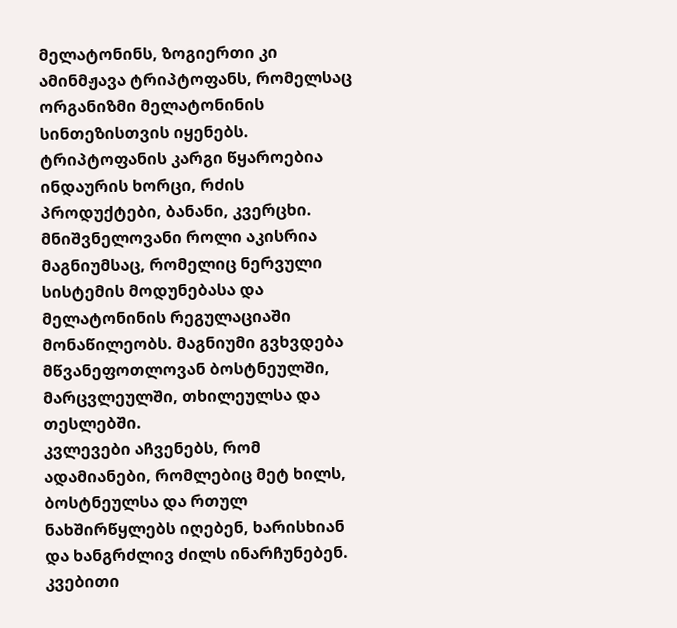მელატონინს, ზოგიერთი კი ამინმჟავა ტრიპტოფანს, რომელსაც ორგანიზმი მელატონინის სინთეზისთვის იყენებს. ტრიპტოფანის კარგი წყაროებია ინდაურის ხორცი, რძის პროდუქტები, ბანანი, კვერცხი.
მნიშვნელოვანი როლი აკისრია მაგნიუმსაც, რომელიც ნერვული სისტემის მოდუნებასა და მელატონინის რეგულაციაში მონაწილეობს. მაგნიუმი გვხვდება მწვანეფოთლოვან ბოსტნეულში, მარცვლეულში, თხილეულსა და თესლებში.
კვლევები აჩვენებს, რომ ადამიანები, რომლებიც მეტ ხილს, ბოსტნეულსა და რთულ ნახშირწყლებს იღებენ, ხარისხიან და ხანგრძლივ ძილს ინარჩუნებენ.
კვებითი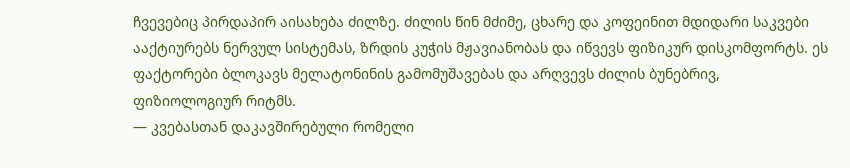ჩვევებიც პირდაპირ აისახება ძილზე. ძილის წინ მძიმე, ცხარე და კოფეინით მდიდარი საკვები ააქტიურებს ნერვულ სისტემას, ზრდის კუჭის მჟავიანობას და იწვევს ფიზიკურ დისკომფორტს. ეს ფაქტორები ბლოკავს მელატონინის გამომუშავებას და არღვევს ძილის ბუნებრივ, ფიზიოლოგიურ რიტმს.
― კვებასთან დაკავშირებული რომელი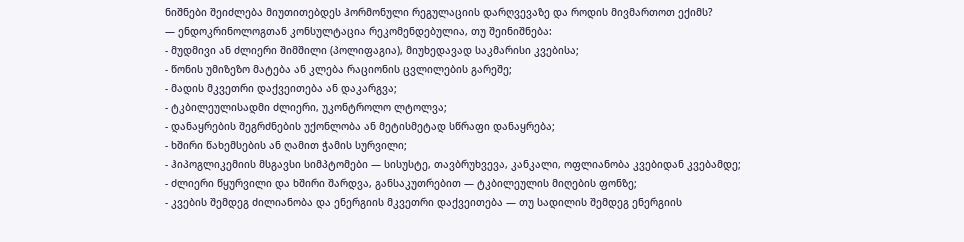ნიშნები შეიძლება მიუთითებდეს ჰორმონული რეგულაციის დარღვევაზე და როდის მივმართოთ ექიმს?
― ენდოკრინოლოგთან კონსულტაცია რეკომენდებულია, თუ შეინიშნება:
- მუდმივი ან ძლიერი შიმშილი (პოლიფაგია), მიუხედავად საკმარისი კვებისა;
- წონის უმიზეზო მატება ან კლება რაციონის ცვლილების გარეშე;
- მადის მკვეთრი დაქვეითება ან დაკარგვა;
- ტკბილეულისადმი ძლიერი, უკონტროლო ლტოლვა;
- დანაყრების შეგრძნების უქონლობა ან მეტისმეტად სწრაფი დანაყრება;
- ხშირი წახემსების ან ღამით ჭამის სურვილი;
- ჰიპოგლიკემიის მსგავსი სიმპტომები ― სისუსტე, თავბრუხვევა, კანკალი, ოფლიანობა კვებიდან კვებამდე;
- ძლიერი წყურვილი და ხშირი შარდვა, განსაკუთრებით ― ტკბილეულის მიღების ფონზე;
- კვების შემდეგ ძილიანობა და ენერგიის მკვეთრი დაქვეითება ― თუ სადილის შემდეგ ენერგიის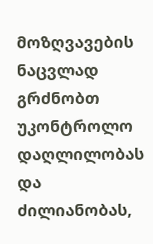მოზღვავების ნაცვლად გრძნობთ უკონტროლო დაღლილობას და ძილიანობას,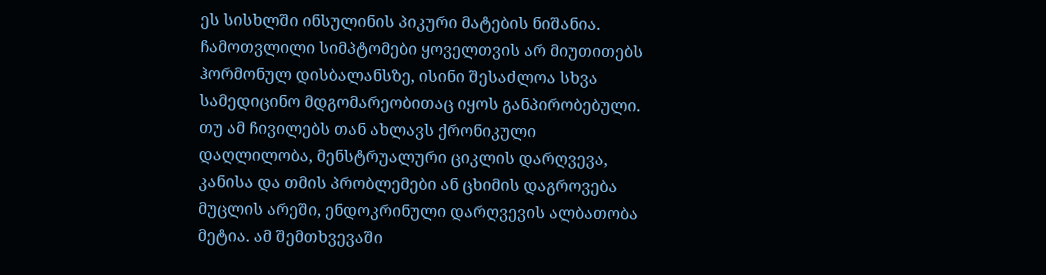ეს სისხლში ინსულინის პიკური მატების ნიშანია.
ჩამოთვლილი სიმპტომები ყოველთვის არ მიუთითებს ჰორმონულ დისბალანსზე, ისინი შესაძლოა სხვა სამედიცინო მდგომარეობითაც იყოს განპირობებული. თუ ამ ჩივილებს თან ახლავს ქრონიკული დაღლილობა, მენსტრუალური ციკლის დარღვევა, კანისა და თმის პრობლემები ან ცხიმის დაგროვება მუცლის არეში, ენდოკრინული დარღვევის ალბათობა მეტია. ამ შემთხვევაში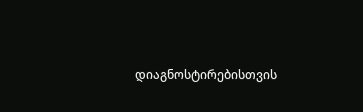დიაგნოსტირებისთვის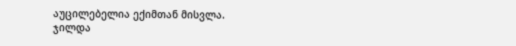აუცილებელია ექიმთან მისვლა.
ჯილდა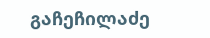გაჩეჩილაძე